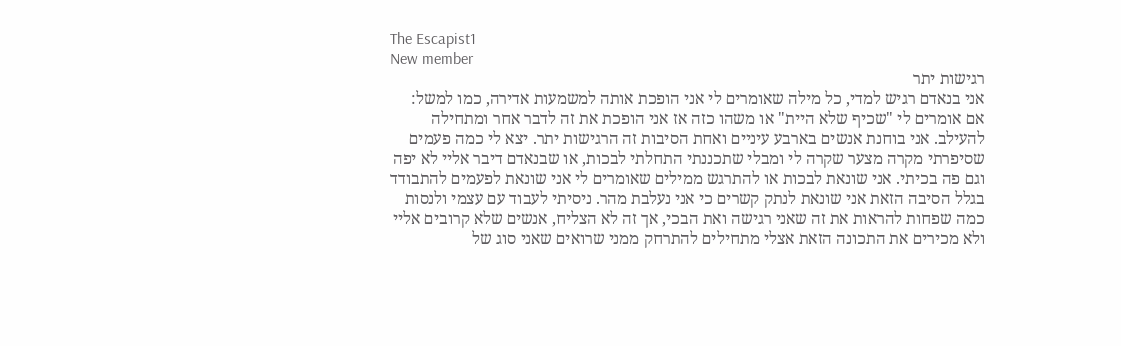The Escapist1
New member
רגישות יתר
אני בנאדם רגיש למדי, כל מילה שאומרים לי אני הופכת אותה למשמעות אדירה, כמו למשל: אם אומרים לי "שכיף שלא היית" או משהו כזה אז אני הופכת את זה לדבר אחר ומתחילה להעילב. אני בוחנת אנשים בארבע עיניים ואחת הסיבות זה הרגישות יתר. יצא לי כמה פעמים שסיפרתי מקרה מצער שקרה לי ומבלי שתכננתי התחלתי לבכות, או שבנאדם דיבר אליי לא יפה וגם פה בכיתי. אני שונאת לבכות או להתרגש ממילים שאומרים לי אני שונאת לפעמים להתבודד בגלל הסיבה הזאת אני שונאת לנתק קשרים כי אני נעלבת מהר. ניסיתי לעבוד עם עצמי ולנסות כמה שפחות להראות את זה שאני רגישה ואת הבכי, אך זה לא הצליח, אנשים שלא קרובים אליי ולא מכירים את התכונה הזאת אצלי מתחילים להתרחק ממני שרואים שאני סוג של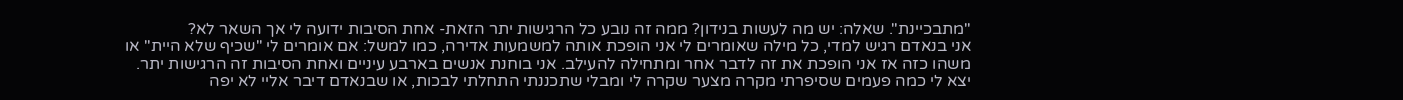"מתבכיינת". שאלה: יש מה לעשות בנידון? ממה זה נובע כל הרגישות יתר הזאת- אחת הסיבות ידועה לי אך השאר לא?
אני בנאדם רגיש למדי, כל מילה שאומרים לי אני הופכת אותה למשמעות אדירה, כמו למשל: אם אומרים לי "שכיף שלא היית" או משהו כזה אז אני הופכת את זה לדבר אחר ומתחילה להעילב. אני בוחנת אנשים בארבע עיניים ואחת הסיבות זה הרגישות יתר. יצא לי כמה פעמים שסיפרתי מקרה מצער שקרה לי ומבלי שתכננתי התחלתי לבכות, או שבנאדם דיבר אליי לא יפה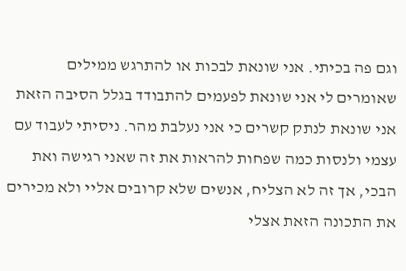וגם פה בכיתי. אני שונאת לבכות או להתרגש ממילים שאומרים לי אני שונאת לפעמים להתבודד בגלל הסיבה הזאת אני שונאת לנתק קשרים כי אני נעלבת מהר. ניסיתי לעבוד עם עצמי ולנסות כמה שפחות להראות את זה שאני רגישה ואת הבכי, אך זה לא הצליח, אנשים שלא קרובים אליי ולא מכירים את התכונה הזאת אצלי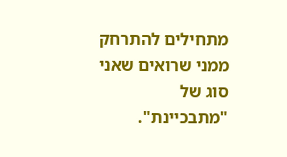מתחילים להתרחק ממני שרואים שאני סוג של "מתבכיינת".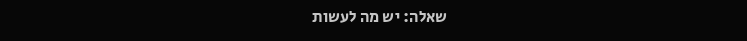שאלה: יש מה לעשות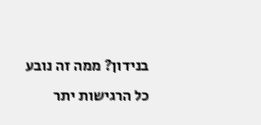בנידון? ממה זה נובע כל הרגישות יתר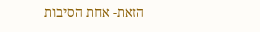הזאת- אחת הסיבות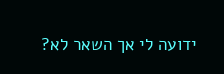ידועה לי אך השאר לא?